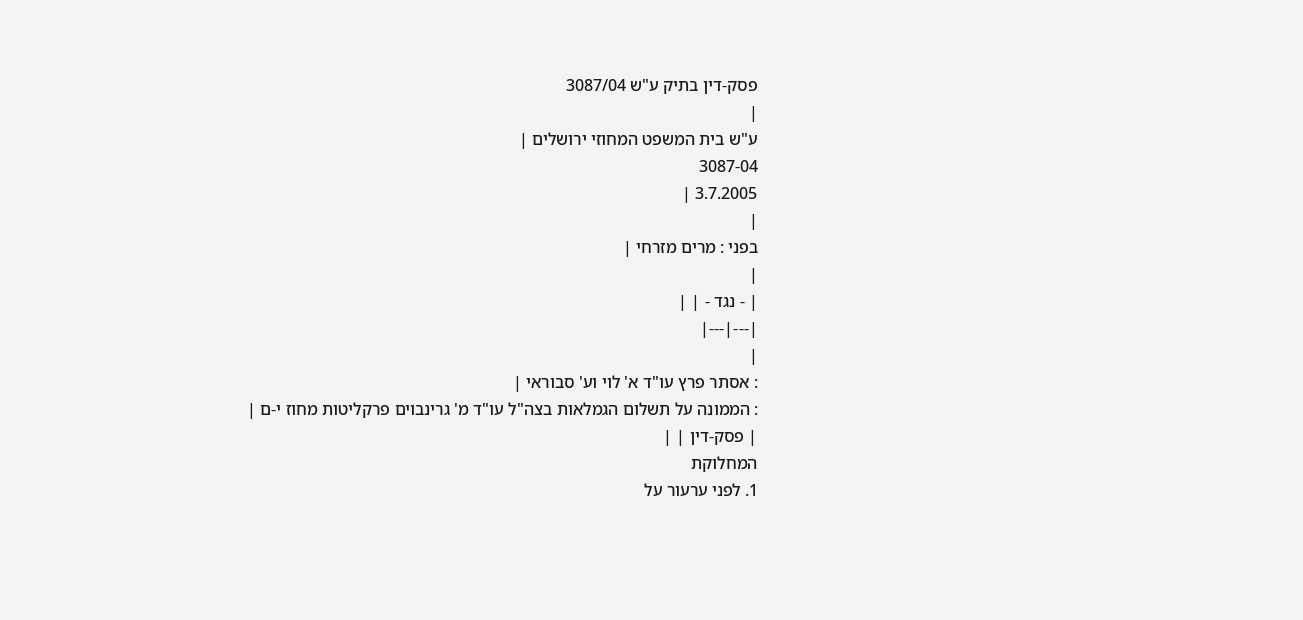פסק-דין בתיק ע"ש 3087/04
|
ע"ש בית המשפט המחוזי ירושלים |
3087-04
3.7.2005 |
|
בפני : מרים מזרחי |
|
| - נגד - | |
|---|---|
|
: אסתר פרץ עו"ד א' לוי וע' סבוראי |
: הממונה על תשלום הגמלאות בצה"ל עו"ד מ' גרינבוים פרקליטות מחוז י-ם |
| פסק-דין | |
המחלוקת
1. לפני ערעור על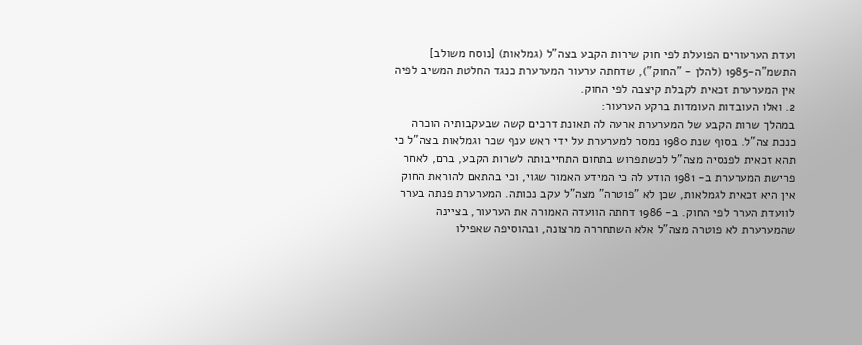ועדת הערעורים הפועלת לפי חוק שירות הקבע בצה"ל (גמלאות) [נוסח משולב] התשמ"ה-1985 (להלן - "החוק"), שדחתה ערעור המערערת כנגד החלטת המשיב לפיה אין המערערת זכאית לקבלת קיצבה לפי החוק.
2. ואלו העובדות העומדות ברקע הערעור:
במהלך שרות הקבע של המערערת ארעה לה תאונת דרכים קשה שבעקבותיה הוכרה כנכת צה"ל. בסוף שנת 1980 נמסר למערערת על ידי ראש ענף שכר וגמלאות בצה"ל כי תהא זכאית לפנסיה מצה"ל לכשתפרוש בתחום התחייבותה לשרות הקבע, ברם, לאחר פרישת המערערת ב- 1981 הודע לה כי המידע האמור שגוי, וכי בהתאם להוראת החוק אין היא זכאית לגמלאות, שכן לא "פוטרה" מצה"ל עקב נכותה. המערערת פנתה בערר לוועדת הערר לפי החוק. ב- 1986 דחתה הוועדה האמורה את הערעור, בציינה שהמערערת לא פוטרה מצה"ל אלא השתחררה מרצונה, ובהוסיפה שאפילו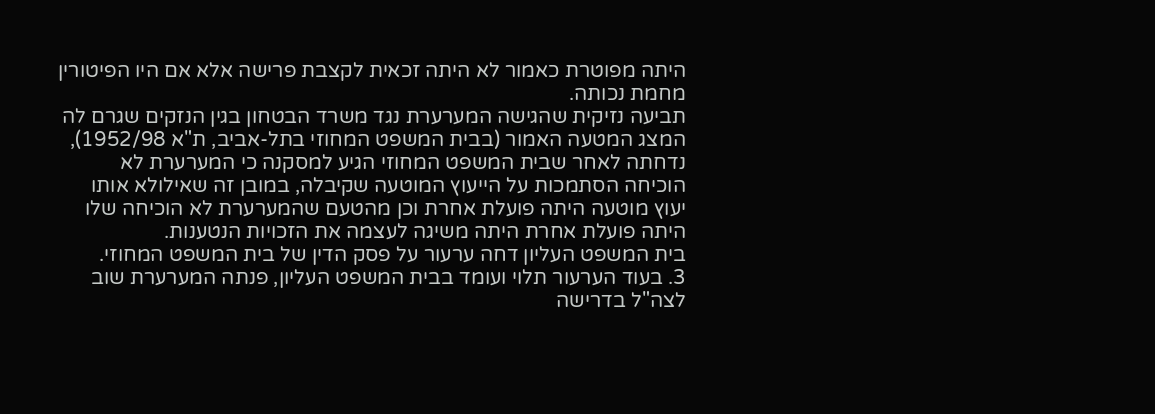היתה מפוטרת כאמור לא היתה זכאית לקצבת פרישה אלא אם היו הפיטורין מחמת נכותה.
תביעה נזיקית שהגישה המערערת נגד משרד הבטחון בגין הנזקים שגרם לה המצג המטעה האמור (בבית המשפט המחוזי בתל-אביב, ת"א 1952/98), נדחתה לאחר שבית המשפט המחוזי הגיע למסקנה כי המערערת לא הוכיחה הסתמכות על הייעוץ המוטעה שקיבלה, במובן זה שאילולא אותו יעוץ מוטעה היתה פועלת אחרת וכן מהטעם שהמערערת לא הוכיחה שלו היתה פועלת אחרת היתה משיגה לעצמה את הזכויות הנטענות.
בית המשפט העליון דחה ערעור על פסק הדין של בית המשפט המחוזי.
3. בעוד הערעור תלוי ועומד בבית המשפט העליון, פנתה המערערת שוב לצה"ל בדרישה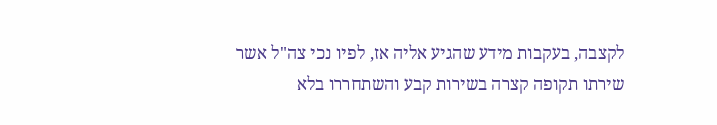לקצבה, בעקבות מידע שהגיע אליה אז, לפיו נכי צה"ל אשר שירתו תקופה קצרה בשירות קבע והשתחררו בלא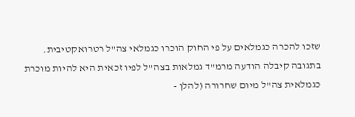שזכו להכרה כגמלאים על פי החוק הוכרו כגמלאי צה"ל רטרואקטיבית. בתגובה קיבלה הודעה מרמ"ד גמלאות בצה"ל לפיו זכאית היא להיות מוכרת כגמלאית צה"ל מיום שחרורה (להלן -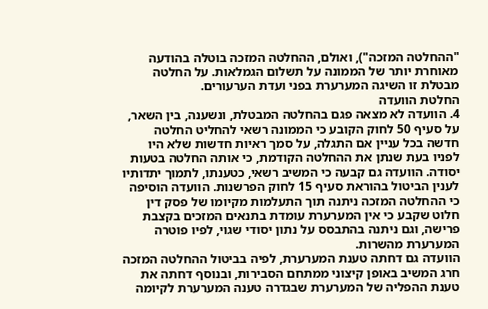"ההחלטה המזכה"), ואולם, ההחלטה המזכה בוטלה בהודעה מאוחרת יותר של הממונה על תשלום הגמלאות. על החלטה מבטלת זו השיגה המערערת בפני ועדת הערעורים.
החלטת הוועדה
4. הוועדה לא מצאה פגם בהחלטה המבטלת, ונשענה, בין השאר, על סעיף 50 לחוק הקובע כי הממונה רשאי להחליט החלטה חדשה בכל עניין אם התגלה, על סמך ראיות חדשות שלא היו לפניו בעת שנתן את ההחלטה הקודמת, כי אותה החלטה בטעות יסודה. הוועדה גם קבעה כי המשיב רשאי, כטענתו, לתמוך יתדותיו לענין הביטול בהוראת סעיף 15 לחוק הפרשנות. הוועדה הוסיפה כי ההחלטה המזכה ניתנה תוך התעלמות מקיומו של פסק דין חלוט שקבע כי אין המערערת עומדת בתנאים המזכים בקצבת פרישה, וגם ניתנה בהתבסס על נתון יסודי שגוי, לפיו פוטרה המערערת מהשרות.
הוועדה גם דחתה טענת המערערת, לפיה בביטול ההחלטה המזכה חרג המשיב באופן קיצוני ממתחם הסבירות, ובנוסף דחתה את טענת ההפליה של המערערת שבגדרה טענה המערערת לקיומה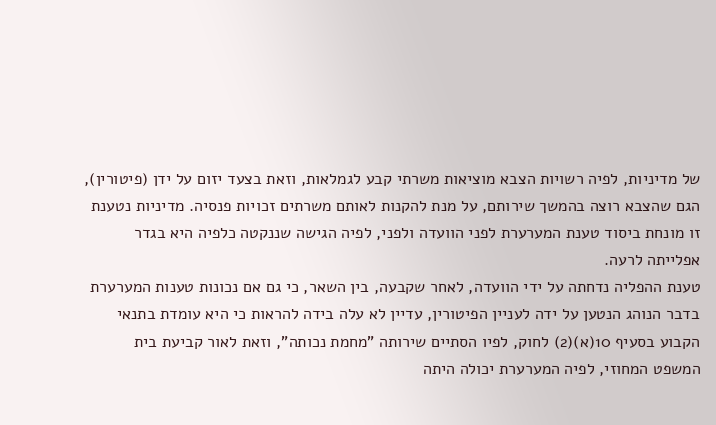של מדיניות, לפיה רשויות הצבא מוציאות משרתי קבע לגמלאות, וזאת בצעד יזום על ידן (פיטורין), הגם שהצבא רוצה בהמשך שירותם, על מנת להקנות לאותם משרתים זכויות פנסיה. מדיניות נטענת זו מונחת ביסוד טענת המערערת לפני הוועדה ולפני, לפיה הגישה שננקטה כלפיה היא בגדר אפלייתה לרעה.
טענת ההפליה נדחתה על ידי הוועדה, לאחר שקבעה, בין השאר, כי גם אם נכונות טענות המערערת בדבר הנוהג הנטען על ידה לעניין הפיטורין, עדיין לא עלה בידה להראות כי היא עומדת בתנאי הקבוע בסעיף 10(א)(2) לחוק, לפיו הסתיים שירותה "מחמת נכותה", וזאת לאור קביעת בית המשפט המחוזי, לפיה המערערת יכולה היתה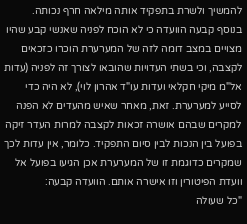להמשיך ולשרת בתפקיד אותה מילאה חרף נכותה.
בנוסף קבעה הוועדה כי לא הוכח לפניה שאנשי קבע שהיו מצויים במצב דומה לזה של המערערת הוכרו כזכאים לקצבה, וכי בשתי העדויות שהובאו לצורך זה לפניה (עדות אל"מ מיקי חקלאי ועדות עו"ד אהרון לוי), לא היה כדי לסייע למערערת. זאת, מאחר שאיש מהעדים לא הפנה למקרים שבהם אושרה זכאות לקצבה למרות העדר זיקה בפועל בין הנכות לבין סיום התפקיד. כלומר, אין עדות לכך שמקרים כדוגמת זו של המערערת אכן הגיעו בפועל אל וועדת הפיטורין וזו אישרה אותם. הוועדה קבעה:
"כל שעולה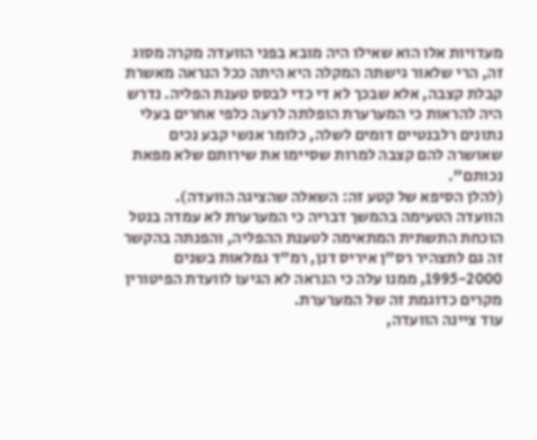מעדויות אלו הוא שאילו היה מובא בפני הוועדה מקרה מסוג זה, הרי שלאור גישתה המקלה היא היתה ככל הנראה מאשרת קבלת קצבה, אלא שבכך לא די כדי לבסס טענת הפליה. נדרש היה להראות כי המערערת הופלתה לרעה כלפי אחרים בעלי נתונים רלבנטיים דומים לשלה, כלומר אנשי קבע נכים שאושרה להם קצבה למרות שסיימו את שירותם שלא מפאת נכותם".
(להלן הסיפא של קטע זה: השאלה שהציגה הוועדה).
הוועדה הטעימה בהמשך דבריה כי המערערת לא עמדה בנטל הוכחת התשתית המתאימה לטענת ההפליה, והפנתה בהקשר זה גם לתצהיר רס"ן איריס דנן, רמ"ד גמלאות בשנים 1995-2000, ממנו עלה כי הנראה לא הגיעו לוועדת הפיטורין מקרים כדוגמת זה של המערערת.
עוד ציינה הוועדה,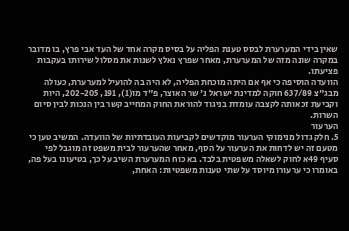שאין בידי המערערת לבסס טענת הפליה על בסיס מקרה אחד של העד אבי פרץ, בו מדובר במקרה שונה מזה של המערערת, מאחר שפרץ נאלץ לשנות את מסלול שירותו בעקבות פציעתו.
הוועדה הוסיפה כי אף אם היתה מוכחת הפליה, לא היה בה להועיל למערערת, כעולה מבג"צ 637/89 חוקה למדינת ישראל נ' שר האוצר, פ"ד מו(1), 191, 202-205, היות וקביעת זכאותה לקצבה עומדת בניגוד להוראת החוק המחייב קשר בין הנכות לבין סיום השרות.
הערעור
5. חלק גדול מנימוקי הערעור מוקדשים לקביעות העובדתיות של הוועדה. המשיב טען כי מטעם זה יש לדחות את הערעור על הסף, מאחר שהערעור לבית משפט זה מוגבל לפי סעיף 49א לחוק לשאלה משפטית בלבד. בא כוח המערערת השיב על כך, בטיעונו בעל פה, באומרו כי ערעורו מיוסד על שתי טענות משפטיות: האחת,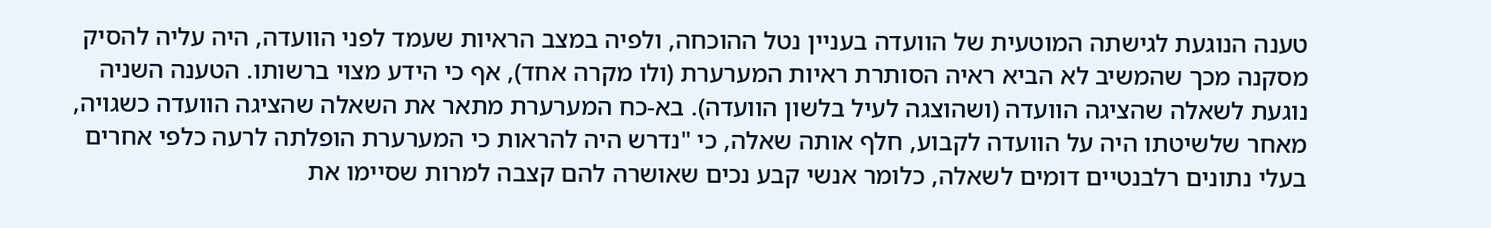טענה הנוגעת לגישתה המוטעית של הוועדה בעניין נטל ההוכחה, ולפיה במצב הראיות שעמד לפני הוועדה, היה עליה להסיק מסקנה מכך שהמשיב לא הביא ראיה הסותרת ראיות המערערת (ולו מקרה אחד), אף כי הידע מצוי ברשותו. הטענה השניה נוגעת לשאלה שהציגה הוועדה (ושהוצגה לעיל בלשון הוועדה). בא-כח המערערת מתאר את השאלה שהציגה הוועדה כשגויה, מאחר שלשיטתו היה על הוועדה לקבוע, חלף אותה שאלה, כי "נדרש היה להראות כי המערערת הופלתה לרעה כלפי אחרים בעלי נתונים רלבנטיים דומים לשאלה, כלומר אנשי קבע נכים שאושרה להם קצבה למרות שסיימו את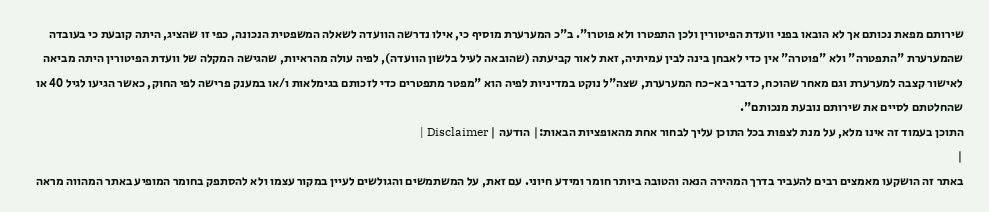שירותם מפאת נכותם אך לא הובאו בפני וועדת הפיטורין ולכן התפטרו ולא פוטרו". ב"כ המערערת מוסיף כי, אילו נדרשה הוועדה לשאלה המשפטית הנכונה, כפי זו שהציג, היתה קובעת כי בעובדה שהמערערת "התפטרה" ולא "פוטרה" אין כדי לאבחן בינה לבין עמיתיה, זאת לאור קביעתה (שהובאה לעיל בלשון הוועדה), לפיה עולה מהראיות, שהגישה המקלה של וועדת הפיטורין היתה מביאה לאישור קצבה למערערת וגם מאחר שהוכח, כדברי בא-כח המערערת, שצה"ל נוקט במדיניות לפיה הוא "מפטר מתפטרים כדי לזכותם בגימלאות ו/או במענק פרישה לפי החוק, כאשר הגיעו לגיל 40 או שהחלטתם לסיים את שירותם נובעת מנכותם".
התוכן בעמוד זה אינו מלא, על מנת לצפות בכל התוכן עליך לבחור אחת מהאופציות הבאות:| הודעה | Disclaimer |
|
באתר זה הושקעו מאמצים רבים להעביר בדרך המהירה הנאה והטובה ביותר חומר ומידע חיוני. עם זאת, על המשתמשים והגולשים לעיין במקור עצמו ולא להסתפק בחומר המופיע באתר המהווה מראה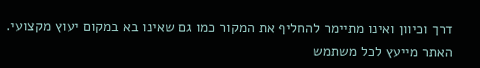דרך וכיוון ואינו מתיימר להחליף את המקור כמו גם שאינו בא במקום יעוץ מקצועי. האתר מייעץ לכל משתמש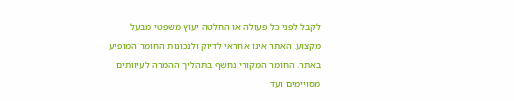לקבל לפני כל פעולה או החלטה יעוץ משפטי מבעל מקצוע. האתר אינו אחראי לדיוק ולנכונות החומר המופיע באתר. החומר המקורי נחשף בתהליך ההמרה לעיוותים מסויימים ועד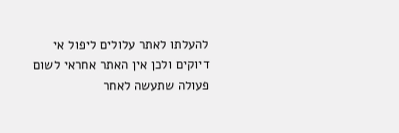להעלתו לאתר עלולים ליפול אי דיוקים ולכן אין האתר אחראי לשום פעולה שתעשה לאחר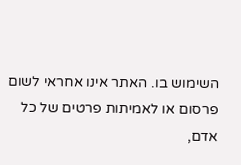השימוש בו. האתר אינו אחראי לשום פרסום או לאמיתות פרטים של כל אדם,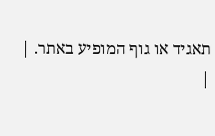תאגיד או גוף המופיע באתר. |
|